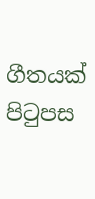ගීතයක් පිටුපස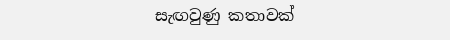සැඟවුණු කතාවක්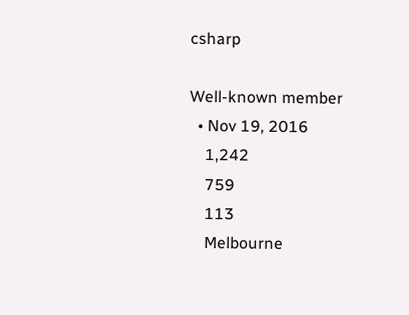csharp

Well-known member
  • Nov 19, 2016
    1,242
    759
    113
    Melbourne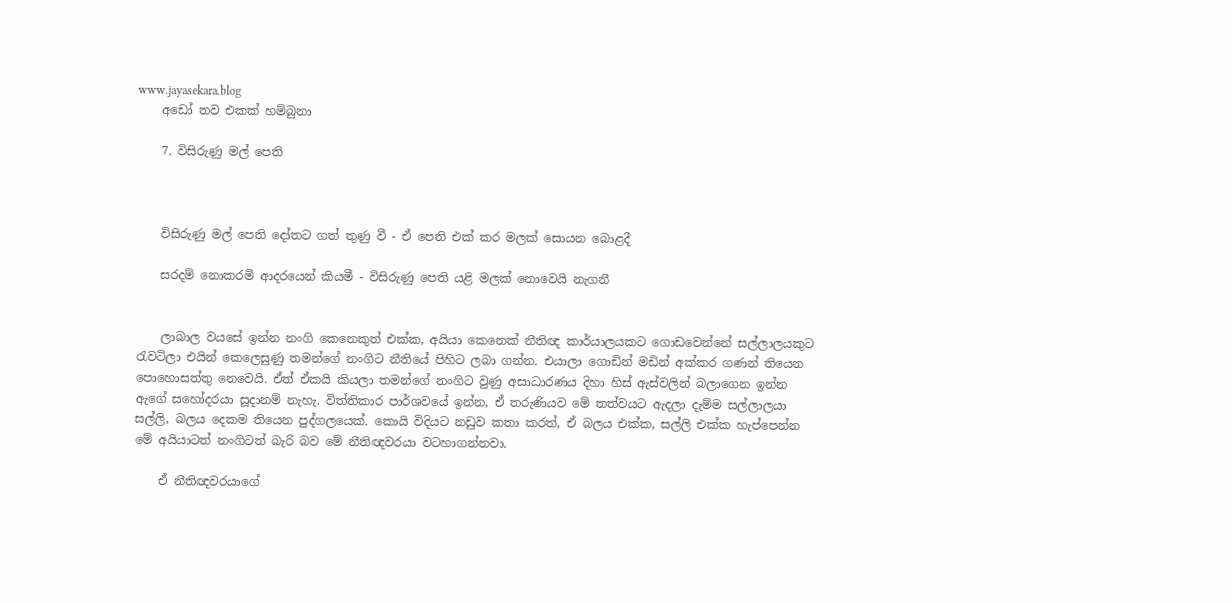www.jayasekara.blog
    අඩෝ තව එකක් හම්බුනා

    7. විසිරුණු මල් පෙති



    විසිරුණු මල් පෙති දෝතට ගත් තුණු වී - ඒ පෙති එක් කර මලක් සොයන බොළදී

    සරදම් නොකරමි ආදරයෙන් කියමී - විසිරුණු පෙති යළි මලක් නොවෙයි නැගනී


    ලාබාල වයසේ ඉන්න නංගි කෙනෙකුත් එක්ක, අයියා කෙනෙක් නීතිඥ කාර්යාලයකට ගොඩවෙන්නේ සල්ලාලයකුට රැවටිලා එයින් කෙලෙසුණු තමන්ගේ නංගිට නීතියේ පිහිට ලබා ගන්න. එයාලා ගොඩින් මඩින් අක්කර ගණන් තියෙන පොහොසත්තු නෙවෙයි. ඒත් ඒකයි කියලා තමන්ගේ නංගිට වුණු අසාධාරණය දිහා හිස් ඇස්වලින් බලාගෙන ඉන්න ඇගේ සහෝදරයා සූදානම් නැහැ. විත්තිකාර පාර්ශවයේ ඉන්න, ඒ තරුණියව මේ තත්වයට ඇදලා දැම්ම සල්ලාලයා සල්ලි, බලය දෙකම තියෙන පුද්ගලයෙක්. කොයි විදියට නඩුව කතා කරත්, ඒ බලය එක්ක, සල්ලි එක්ක හැප්පෙන්න මේ අයියාටත් නංගිටත් බැරි බව මේ නීතිඥවරයා වටහාගන්නවා.

    ඒ නීතිඥවරයාගේ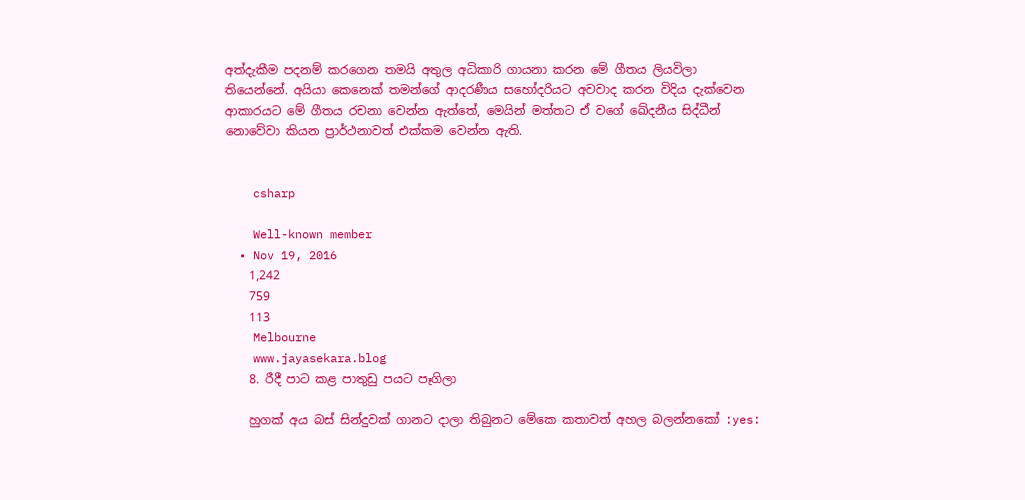අත්දැකීම පදනම් කරගෙන තමයි අතුල අධිකාරි ගායනා කරන මේ ගීතය ලියවිලා තියෙන්නේ. අයියා කෙනෙක් තමන්ගේ ආදරණීය සහෝදරියට අවවාද කරන විදිය දැක්වෙන ආකාරයට මේ ගීතය රචනා වෙන්න ඇත්තේ, මෙයින් මත්තට ඒ වගේ ඛේදනීය සිද්ධීන් නොවේවා කියන ප්‍රාර්ථනාවත් එක්කම වෙන්න ඇති.


    csharp

    Well-known member
  • Nov 19, 2016
    1,242
    759
    113
    Melbourne
    www.jayasekara.blog
    8. රීදී පාට කළ පාතුඩු පයට පෑගිලා

    හුගක් අය බස් සින්දුවක් ගානට දාලා තිබුනට මේකෙ කතාවත් අහල බලන්නකෝ :yes: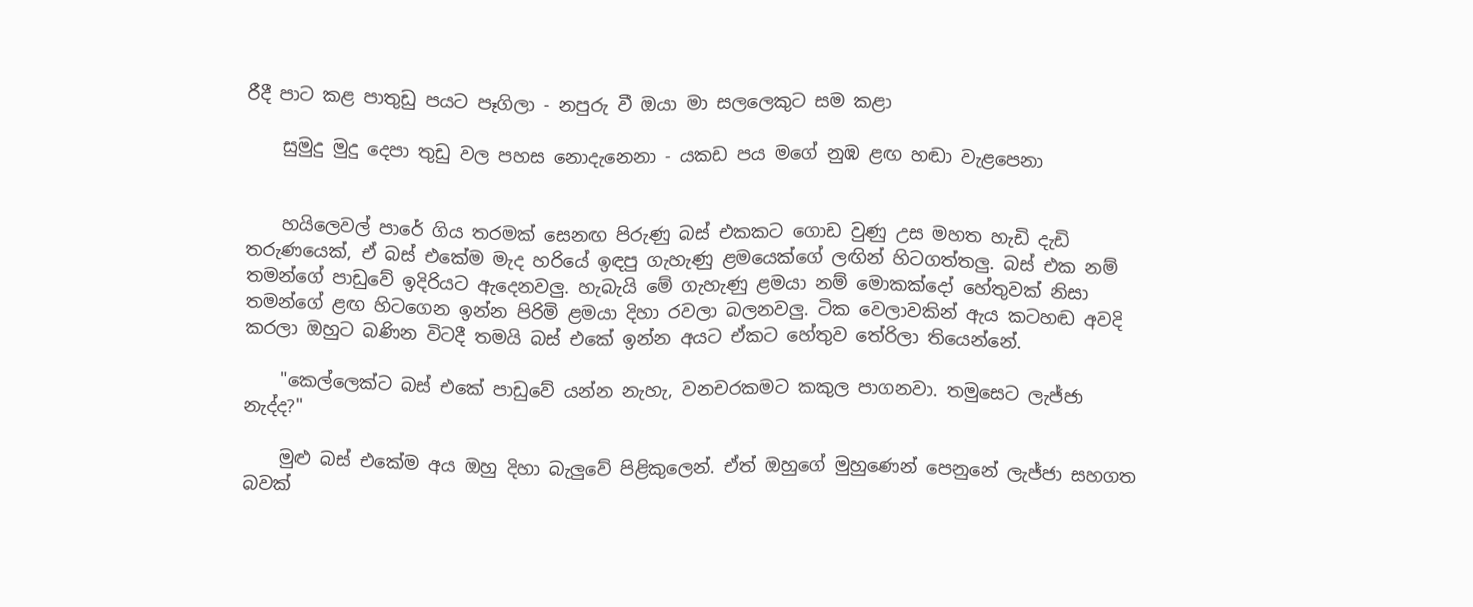රීදී පාට කළ පාතුඩු පයට පෑගිලා - නපුරු වී ඔයා මා සලලෙකුට සම කළා

    සුමුදු මුදු දෙපා තුඩු වල පහස නොදැනෙනා - යකඩ පය මගේ නුඹ ළඟ හඬා වැළපෙනා


    හයිලෙවල් පාරේ ගිය තරමක් සෙනඟ පිරුණු බස් එකකට ගොඩ වුණු උස මහත හැඩි දැඩි තරුණයෙක්, ඒ බස් එකේම මැද හරියේ ඉඳපු ගැහැණු ළමයෙක්ගේ ලඟින් හිටගත්තලු. බස් එක නම් තමන්ගේ පාඩුවේ ඉදිරියට ඇදෙනවලු. හැබැයි මේ ගැහැණු ළමයා නම් මොකක්දෝ හේතුවක් නිසා තමන්ගේ ළඟ හිටගෙන ඉන්න පිරිමි ළමයා දිහා රවලා බලනවලු. ටික වෙලාවකින් ඇය කටහඬ අවදි කරලා ඔහුට බණින විටදී තමයි බස් එකේ ඉන්න අයට ඒකට හේතුව තේරිලා තියෙන්නේ.

    "කෙල්ලෙක්ට බස් එකේ පාඩුවේ යන්න නැහැ, වනචරකමට කකුල පාගනවා. තමුසෙට ලැජ්ජා නැද්ද?"

    මුළු බස් එකේම අය ඔහු දිහා බැලුවේ පිළිකුලෙන්. ඒත් ඔහුගේ මුහුණෙන් පෙනුනේ ලැජ්ජා සහගත බවක්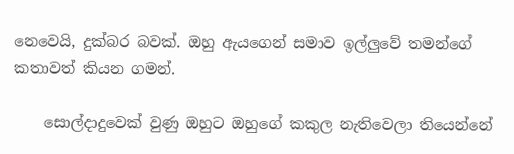නෙවෙයි, දුක්බර බවක්. ඔහු ඇයගෙන් සමාව ඉල්ලුවේ තමන්ගේ කතාවත් කියන ගමන්.

    සොල්දාදුවෙක් වුණු ඔහුට ඔහුගේ කකුල නැතිවෙලා තියෙන්නේ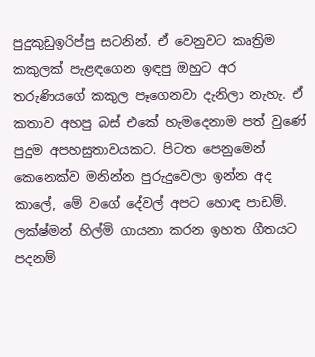පුදුකුඩුඉරිප්පු සටනින්. ඒ වෙනුවට කෘත්‍රිම කකුලක් පැළඳගෙන ඉඳපු ඔහුට අර තරුණියගේ කකුල පෑගෙනවා දැනිලා නැහැ. ඒ කතාව අහපු බස් එකේ හැමදෙනාම පත් වුණේ පුදුම අපහසුතාවයකට. පිටත පෙනුමෙන් කෙනෙක්ව මනින්න පුරුදුවෙලා ඉන්න අද කාලේ, මේ වගේ දේවල් අපට හොඳ පාඩම්. ලක්ෂ්මන් හිල්මි ගායනා කරන ඉහත ගීතයට පදනම්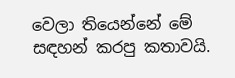වෙලා තියෙන්නේ මේ සඳහන් කරපු කතාවයි.